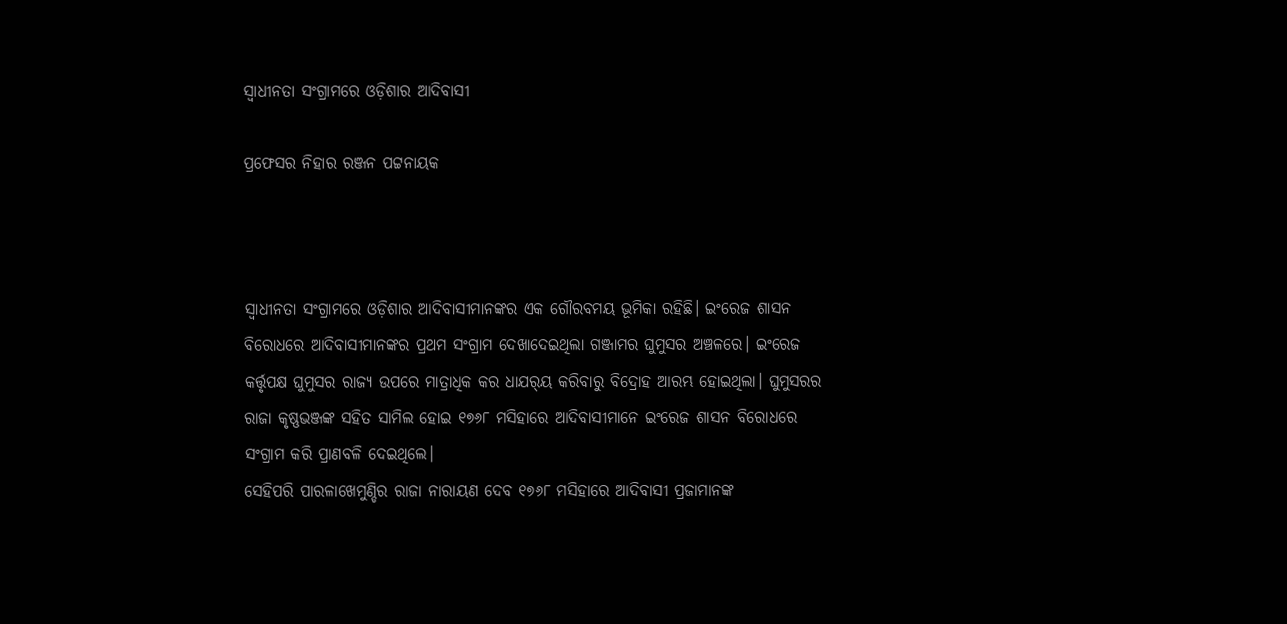ସ୍ବାଧୀନତା ସଂଗ୍ରାମରେ ଓଡ଼ିଶାର ଆଦିବାସୀ

ପ୍ରଫେସର ନିହାର ରଞ୍ଜନ ପଟ୍ଟନାୟକ



ସ୍ୱାଧୀନତା ସଂଗ୍ରାମରେ ଓଡ଼ିଶାର ଆଦିବାସୀମାନଙ୍କର ଏକ ଗୌରବମୟ ଭୂମିକା ରହିଛି। ଇଂରେଜ ଶାସନ ବିରୋଧରେ ଆଦିବାସୀମାନଙ୍କର ପ୍ରଥମ ସଂଗ୍ରାମ ଦେଖାଦେଇଥିଲା ଗଞ୍ଜାମର ଘୁମୁସର ଅଞ୍ଚଳରେ। ଇଂରେଜ କର୍ତ୍ତୃପକ୍ଷ ଘୁମୁସର ରାଜ୍ୟ ଉପରେ ମାତ୍ରାଧିକ କର ଧାଯର୍‌ୟ କରିବାରୁ ବିଦ୍ରୋହ ଆରମ୍ଭ ହୋଇଥିଲା। ଘୁମୁସରର ରାଜା କୃଷ୍ଣଭଞ୍ଜଙ୍କ ସହିତ ସାମିଲ ହୋଇ ୧୭୬୮ ମସିହାରେ ଆଦିବାସୀମାନେ ଇଂରେଜ ଶାସନ ବିରୋଧରେ ସଂଗ୍ରାମ କରି ପ୍ରାଣବଳି ଦେଇଥିଲେ।
ସେହିପରି ପାରଳାଖେମୁଣ୍ଡିର ରାଜା ନାରାୟଣ ଦେବ ୧୭୬୮ ମସିହାରେ ଆଦିବାସୀ ପ୍ରଜାମାନଙ୍କ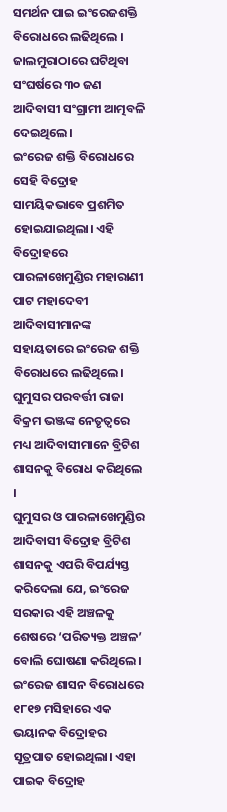ସମର୍ଥନ ପାଇ ଇଂରେଜଶକ୍ତି ବିରୋଧରେ ଲଢିଥିଲେ ।
ଜାଲମୁରାଠାରେ ଘଟିଥିବା ସଂଘର୍ଷରେ ୩୦ ଜଣ ଆଦିବାସୀ ସଂଗ୍ରାମୀ ଆତ୍ମବଳି ଦେଇଥିଲେ।
ଇଂରେଜ ଶକ୍ତି ବିରୋଧରେ ସେହି ବିଦ୍ରୋହ ସାମୟିକଭାବେ ପ୍ରଶମିତ ହୋଇଯାଇଥିଲା। ଏହି ବିଦ୍ରୋହରେ ପାରଳାଖେମୁଣ୍ଡିର ମହାରାଣୀ ପାଟ ମହାଦେବୀ ଆଦିବାସୀମାନଙ୍କ ସହାୟତାରେ ଇଂରେଜ ଶକ୍ତି ବିରୋଧରେ ଲଢିଥିଲେ। ଘୁମୁସର ପରବର୍ତ୍ତୀ ରାଜା ବିକ୍ରମ ଭଞ୍ଜଙ୍କ ନେତୃତ୍ୱରେ ମଧ୍ୟ ଆଦିବାସୀମାନେ ବ୍ରିଟିଶ ଶାସନକୁ ବିରୋଧ କରିଥିଲେ ।
ଘୁମୁସର ଓ ପାରଳାଖେମୁଣ୍ଡିର ଆଦିବାସୀ ବିଦ୍ରୋହ ବ୍ରିଟିଶ ଶାସନକୁ ଏପରି ବିପର୍ଯ୍ୟସ୍ତ କରିଦେଲା ଯେ, ଇଂରେଜ ସରକାର ଏହି ଅଞ୍ଚଳକୁ ଶେଷରେ ‘ପରିତ୍ୟକ୍ତ ଅଞ୍ଚଳ’ ବୋଲି ଘୋଷଣା କରିଥିଲେ।
ଇଂରେଜ ଶାସନ ବିରୋଧରେ ୧୮୧୭ ମସିହାରେ ଏକ ଭୟାନକ ବିଦ୍ରୋହର ସୂତ୍ରପାତ ହୋଇଥିଲା। ଏହା ପାଇକ ବିଦ୍ରୋହ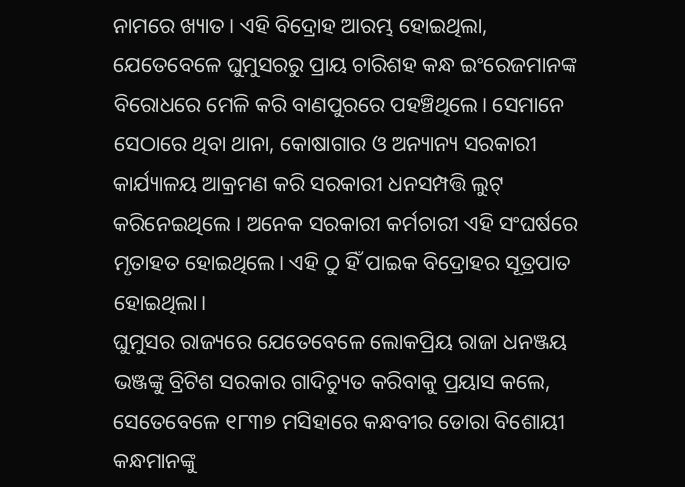ନାମରେ ଖ୍ୟାତ। ଏହି ବିଦ୍ରୋହ ଆରମ୍ଭ ହୋଇଥିଲା, ଯେତେବେଳେ ଘୁମୁସରରୁ ପ୍ରାୟ ଚାରିଶହ କନ୍ଧ ଇଂରେଜମାନଙ୍କ ବିରୋଧରେ ମେଳି କରି ବାଣପୁରରେ ପହଞ୍ଚିଥିଲେ। ସେମାନେ ସେଠାରେ ଥିବା ଥାନା, କୋଷାଗାର ଓ ଅନ୍ୟାନ୍ୟ ସରକାରୀ କାର୍ଯ୍ୟାଳୟ ଆକ୍ରମଣ କରି ସରକାରୀ ଧନସମ୍ପତ୍ତି ଲୁଟ୍‌ କରିନେଇଥିଲେ । ଅନେକ ସରକାରୀ କର୍ମଚାରୀ ଏହି ସଂଘର୍ଷରେ ମୃତାହତ ହୋଇଥିଲେ। ଏହି ଠୁ ହିଁ ପାଇକ ବିଦ୍ରୋହର ସୂତ୍ରପାତ ହୋଇଥିଲା।
ଘୁମୁସର ରାଜ୍ୟରେ ଯେତେବେଳେ ଲୋକପ୍ରିୟ ରାଜା ଧନଞ୍ଜୟ ଭଞ୍ଜଙ୍କୁ ବ୍ରିଟିଶ ସରକାର ଗାଦିଚ୍ୟୁତ କରିବାକୁ ପ୍ରୟାସ କଲେ, ସେତେବେଳେ ୧୮୩୭ ମସିହାରେ କନ୍ଧବୀର ଡୋରା ବିଶୋୟୀ କନ୍ଧମାନଙ୍କୁ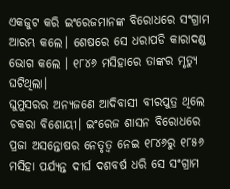ଏକଜୁଟ କରି ଇଂରେଜମାନଙ୍କ ବିରୋଧରେ ସଂଗ୍ରାମ ଆରମ୍ଭ କଲେ। ଶେଷରେ ସେ ଧରାପଡି କାରାଦଣ୍ଡ ଭୋଗ କଲେ । ୧୮୪୬ ମସିହାରେ ତାଙ୍କର ମୃତ୍ୟୁ ଘଟିଥିଲା।
ଘୁମୁସରର ଅନ୍ୟଜଣେ ଆଦିବାସୀ ବୀରପୁତ୍ର ଥିଲେ ଚକରା ବିଶୋୟୀ। ଇଂରେଜ ଶାସନ ବିରୋଧରେ ପ୍ରଜା ଅସନ୍ତୋଷର ନେତୃତ୍ୱ ନେଇ ୧୮୪୬ରୁ ୧୮୫୬ ମସିହା ପର୍ଯ୍ୟନ୍ତ ଦୀର୍ଘ ଦଶବର୍ଷ ଧରି ସେ ସଂଗ୍ରାମ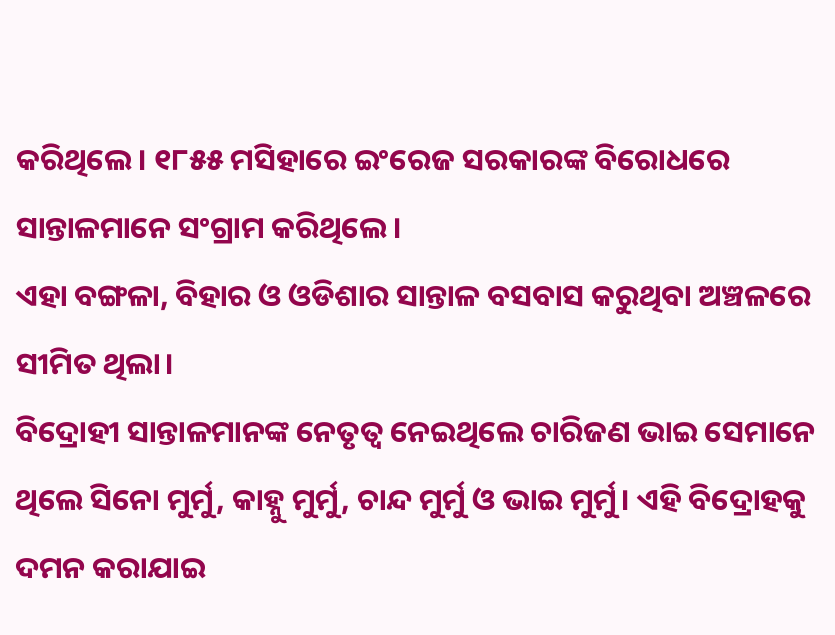କରିଥିଲେ। ୧୮୫୫ ମସିହାରେ ଇଂରେଜ ସରକାରଙ୍କ ବିରୋଧରେ ସାନ୍ତାଳମାନେ ସଂଗ୍ରାମ କରିଥିଲେ।
ଏହା ବଙ୍ଗଳା, ବିହାର ଓ ଓଡିଶାର ସାନ୍ତାଳ ବସବାସ କରୁଥିବା ଅଞ୍ଚଳରେ ସୀମିତ ଥିଲା।
ବିଦ୍ରୋହୀ ସାନ୍ତାଳମାନଙ୍କ ନେତୃତ୍ୱ ନେଇଥିଲେ ଚାରିଜଣ ଭାଇ ସେମାନେ ଥିଲେ ସିନୋ ମୁର୍ମୁ, କାହ୍ନୁ ମୁର୍ମୁ, ଚାନ୍ଦ ମୁର୍ମୁ ଓ ଭାଇ ମୁର୍ମୁ। ଏହି ବିଦ୍ରୋହକୁ ଦମନ କରାଯାଇ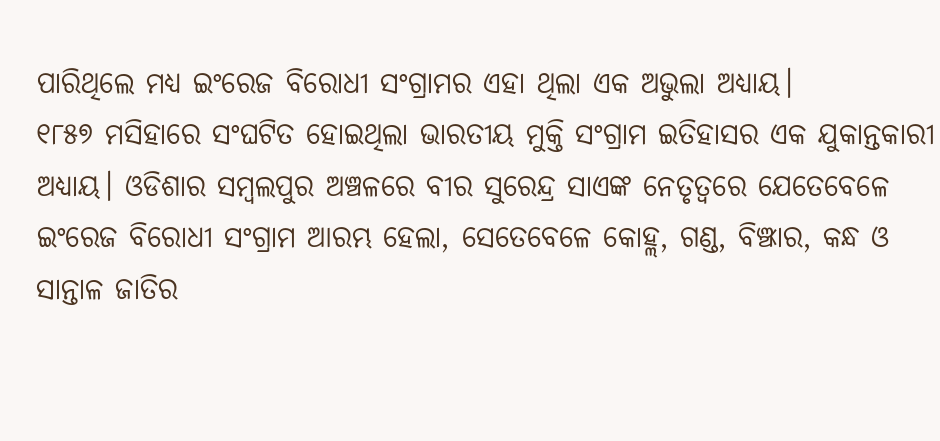ପାରିଥିଲେ ମଧ୍ୟ ଇଂରେଜ ବିରୋଧୀ ସଂଗ୍ରାମର ଏହା ଥିଲା ଏକ ଅଭୁଲା ଅଧ୍ୟାୟ।
୧୮୫୭ ମସିହାରେ ସଂଘଟିତ ହୋଇଥିଲା ଭାରତୀୟ ମୁକ୍ତି ସଂଗ୍ରାମ ଇତିହାସର ଏକ ଯୁକାନ୍ତକାରୀ ଅଧ୍ୟାୟ। ଓଡିଶାର ସମ୍ବଲପୁର ଅଞ୍ଚଳରେ ବୀର ସୁରେନ୍ଦ୍ର ସାଏଙ୍କ ନେତୃତ୍ୱରେ ଯେତେବେଳେ ଇଂରେଜ ବିରୋଧୀ ସଂଗ୍ରାମ ଆରମ୍ଭ ହେଲା, ସେତେବେଳେ କୋହ୍ଲ, ଗଣ୍ଡ, ବିଞ୍ଝାର, କନ୍ଧ ଓ ସାନ୍ତାଳ ଜାତିର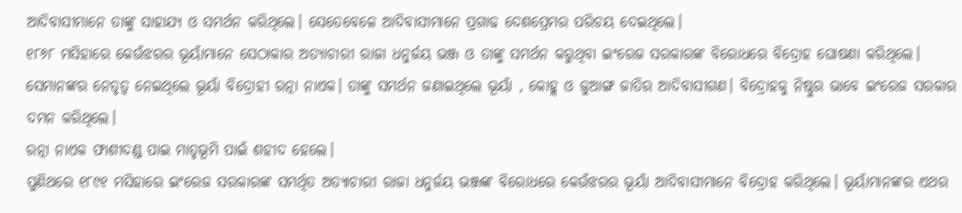ଆଦିବାସୀମାନେ ତାଙ୍କୁ ସାହାଯ୍ୟ ଓ ସମର୍ଥନ କରିଥିଲେ। ସେତେବେଳେ ଆଦିବାସୀମାନେ ପ୍ରଗାଢ ଦେଶପ୍ରେମର ପରିଚୟ ଦେଇଥିଲେ।
୧୮୬୮ ମସିହାରେ କେଉଁଝରର ଭୂୟାଁମାନେ ସେଠାକାର ଅତ୍ୟାଚାରୀ ରାଜା ଧନୁର୍ଜୟ ଭଞ୍ଜ ଓ ତାଙ୍କୁ ସମର୍ଥନ କରୁଥିବା ଇଂରେଜ ସରକାରଙ୍କ ବିରୋଧରେ ବିଦ୍ରୋହ ଘୋଷଣା କରିଥିଲେ। ସେମାନଙ୍କର ନେତୃତ୍ୱ ନେଇଥିଲେ ଭୂୟାଁ ବିଦ୍ରୋହୀ ରତ୍ନା ନାଏକ। ତାଙ୍କୁ ସମର୍ଥନ ଜଣାଇଥିଲେ ଭୂୟାଁ , କୋହ୍ଲ ଓ ଜୁଆଙ୍ଗ ଜାତିର ଆଦିବାସୀଗଣ। ବିଦ୍ରୋହକୁ ନିଷ୍ଠୁର ଭାବେ ଇଂରେଜ ସରକାର ଦମନ କରିଥିଲେ।
ରତ୍ନା ନାଏକ ଫାଶୀଦଣ୍ଡ ପାଇ ମାତୃଭୂମି ପାଇଁ ଶହୀଦ ହେଲେ।
ପୁଣିଥରେ ୧୮୯୧ ମସିହାରେ ଇଂରେଜ ସରକାରଙ୍କ ସମର୍ଥିତ ଅତ୍ୟାଚାରୀ ରାଜା ଧନୁର୍ଜୟ ଭଞ୍ଜଙ୍କ ବିରୋଧରେ କେଉଁଝରର ଭୂୟାଁ ଆଦିବାସୀମାନେ ବିଦ୍ରୋହ କରିଥିଲେ। ଭୂୟାଁମାନଙ୍କର ଏଥର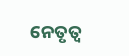ନେତୃତ୍ୱ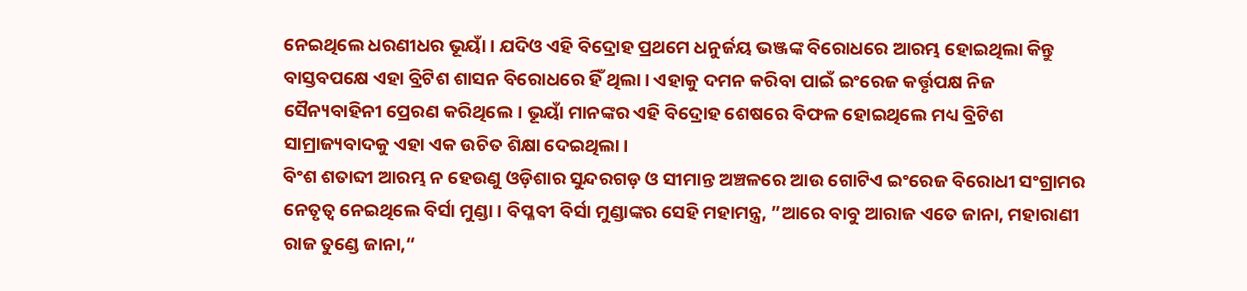ନେଇଥିଲେ ଧରଣୀଧର ଭୂୟାଁ । ଯଦିଓ ଏହି ବିଦ୍ରୋହ ପ୍ରଥମେ ଧନୁର୍ଜୟ ଭଞ୍ଜଙ୍କ ବିରୋଧରେ ଆରମ୍ଭ ହୋଇଥିଲା କିନ୍ତୁ ବାସ୍ତବପକ୍ଷେ ଏହା ବ୍ରିଟିଶ ଶାସନ ବିରୋଧରେ ହିଁ ଥିଲା। ଏହାକୁ ଦମନ କରିବା ପାଇଁ ଇଂରେଜ କର୍ତ୍ତୃପକ୍ଷ ନିଜ ସୈନ୍ୟବାହିନୀ ପ୍ରେରଣ କରିଥିଲେ। ଭୂୟାଁ ମାନଙ୍କର ଏହି ବିଦ୍ରୋହ ଶେଷରେ ବିଫଳ ହୋଇଥିଲେ ମଧ୍ୟ ବ୍ରିଟିଶ ସାମ୍ରାଜ୍ୟବାଦକୁ ଏହା ଏକ ଉଚିତ ଶିକ୍ଷା ଦେଇଥିଲା।
ବିଂଶ ଶତାବ୍ଦୀ ଆରମ୍ଭ ନ ହେଉଣୁ ଓଡ଼ିଶାର ସୁନ୍ଦରଗଡ଼ ଓ ସୀମାନ୍ତ ଅଞ୍ଚଳରେ ଆଉ ଗୋଟିଏ ଇଂରେଜ ବିରୋଧୀ ସଂଗ୍ରାମର ନେତୃତ୍ୱ ନେଇଥିଲେ ବିର୍ସା ମୁଣ୍ଡା। ବିପ୍ଳବୀ ବିର୍ସା ମୁଣ୍ଡାଙ୍କର ସେହି ମହାମନ୍ତ୍ର, ”ଆରେ ବାବୁ ଆରାଜ ଏତେ ଜାନା, ମହାରାଣୀ ରାଜ ତୁଣ୍ଡେ ଜାନା,“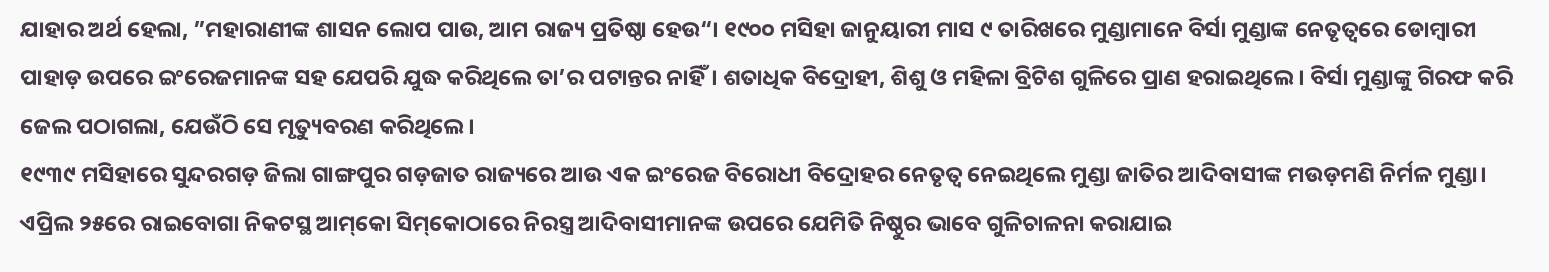ଯାହାର ଅର୍ଥ ହେଲା, ”ମହାରାଣୀଙ୍କ ଶାସନ ଲୋପ ପାଉ, ଆମ ରାଜ୍ୟ ପ୍ରତିଷ୍ଠା ହେଉ“। ୧୯୦୦ ମସିହା ଜାନୁୟାରୀ ମାସ ୯ ତାରିଖରେ ମୁଣ୍ଡାମାନେ ବିର୍ସା ମୁଣ୍ଡାଙ୍କ ନେତୃତ୍ୱରେ ଡୋମ୍ବାରୀ ପାହାଡ଼ ଉପରେ ଇଂରେଜମାନଙ୍କ ସହ ଯେପରି ଯୁଦ୍ଧ କରିଥିଲେ ତା’ର ପଟାନ୍ତର ନାହିଁ। ଶତାଧିକ ବିଦ୍ରୋହୀ, ଶିଶୁ ଓ ମହିଳା ବ୍ରିଟିଶ ଗୁଳିରେ ପ୍ରାଣ ହରାଇଥିଲେ। ବିର୍ସା ମୁଣ୍ଡାଙ୍କୁ ଗିରଫ କରି ଜେଲ ପଠାଗଲା, ଯେଉଁଠି ସେ ମୃତ୍ୟୁବରଣ କରିଥିଲେ।
୧୯୩୯ ମସିହାରେ ସୁନ୍ଦରଗଡ଼ ଜିଲା ଗାଙ୍ଗପୁର ଗଡ଼ଜାତ ରାଜ୍ୟରେ ଆଉ ଏକ ଇଂରେଜ ବିରୋଧୀ ବିଦ୍ରୋହର ନେତୃତ୍ୱ ନେଇଥିଲେ ମୁଣ୍ଡା ଜାତିର ଆଦିବାସୀଙ୍କ ମଉଡ଼ମଣି ନିର୍ମଳ ମୁଣ୍ଡା। ଏପ୍ରିଲ ୨୫ରେ ରାଇବୋଗା ନିକଟସ୍ଥ ଆମ୍‌କୋ ସିମ୍‌କୋଠାରେ ନିରସ୍ତ୍ର ଆଦିବାସୀମାନଙ୍କ ଉପରେ ଯେମିତି ନିଷ୍ଠୁର ଭାବେ ଗୁଳିଚାଳନା କରାଯାଇ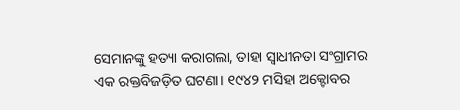ସେମାନଙ୍କୁ ହତ୍ୟା କରାଗଲା, ତାହା ସ୍ବାଧୀନତା ସଂଗ୍ରାମର ଏକ ରକ୍ତବିଜଡ଼ିତ ଘଟଣା। ୧୯୪୨ ମସିହା ଅକ୍ଟୋବର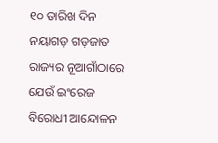୧୦ ତାରିଖ ଦିନ ନୟାଗଡ଼ ଗଡ଼ଜାତ ରାଜ୍ୟର ନୂଆଗାଁଠାରେ ଯେଉଁ ଇଂରେଜ ବିରୋଧୀ ଆନ୍ଦୋଳନ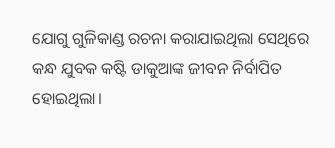ଯୋଗୁ ଗୁଳିକାଣ୍ଡ ରଚନା କରାଯାଇଥିଲା ସେଥିରେ କନ୍ଧ ଯୁବକ କଷ୍ଟି ଡାକୁଆଙ୍କ ଜୀବନ ନିର୍ବାପିତ ହୋଇଥିଲା।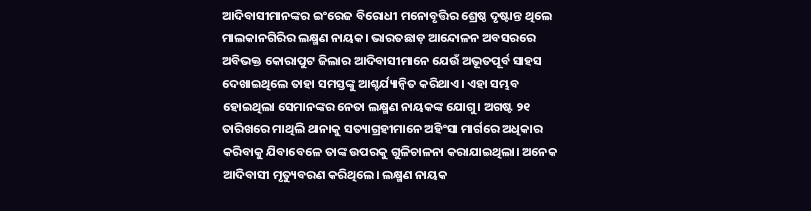ଆଦିବାସୀମାନଙ୍କର ଇଂରେଜ ବିରୋଧୀ ମନୋବୃତ୍ତିର ଶ୍ରେଷ୍ଠ ଦୃଷ୍ଟାନ୍ତ ଥିଲେ ମାଲକାନଗିରିର ଲକ୍ଷ୍ମଣ ନାୟକ। ଭାରତଛାଡ଼ ଆନ୍ଦୋଳନ ଅବସରରେ ଅବିଭକ୍ତ କୋରାପୁଟ ଜିଲାର ଆଦିବାସୀମାନେ ଯେଉଁ ଅଭୂତପୂର୍ବ ସାହସ ଦେଖାଇଥିଲେ ତାହା ସମସ୍ତଙ୍କୁ ଆଶ୍ଚର୍ଯ୍ୟାନ୍ବିତ କରିଥାଏ। ଏହା ସମ୍ଭବ ହୋଇଥିଲା ସେମାନଙ୍କର ନେତା ଲକ୍ଷ୍ମଣ ନାୟକଙ୍କ ଯୋଗୁ। ଅଗଷ୍ଟ ୨୧ ତାରିଖରେ ମାଥିଲି ଥାନାକୁ ସତ୍ୟାଗ୍ରହୀମାନେ ଅହିଂସା ମାର୍ଗରେ ଅଧିକାର କରିବାକୁ ଯିବାବେଳେ ତାଙ୍କ ଉପରକୁ ଗୁଳିଚାଳନା କରାଯାଇଥିଲା। ଅନେକ ଆଦିବାସୀ ମୃତ୍ୟୁବରଣ କରିଥିଲେ। ଲକ୍ଷ୍ମଣ ନାୟକ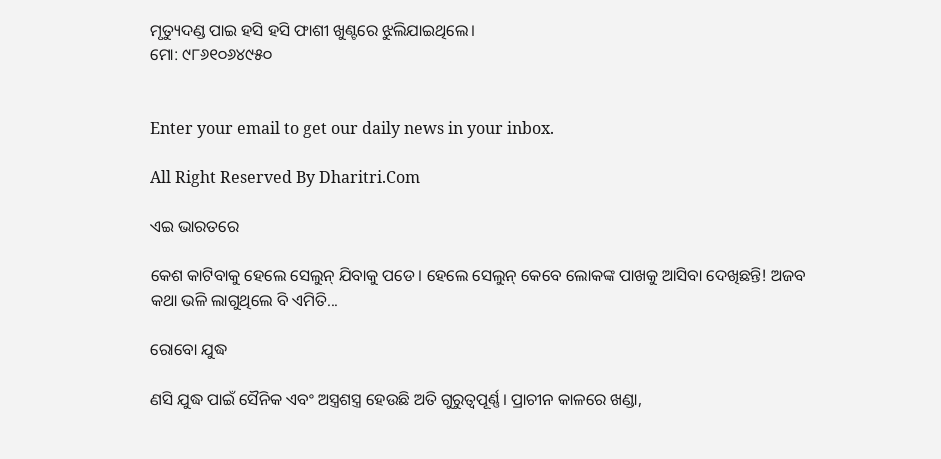ମୃତ୍ୟୁଦଣ୍ଡ ପାଇ ହସି ହସି ଫାଶୀ ଖୁଣ୍ଟରେ ଝୁଲିଯାଇଥିଲେ।
ମୋ: ୯୮୬୧୦୬୪୯୫୦


Enter your email to get our daily news in your inbox.

All Right Reserved By Dharitri.Com

ଏଇ ଭାରତରେ

କେଶ କାଟିବାକୁ ହେଲେ ସେଲୁନ୍‌ ଯିବାକୁ ପଡେ। ହେଲେ ସେଲୁନ୍‌ କେବେ ଲୋକଙ୍କ ପାଖକୁ ଆସିବା ଦେଖିଛନ୍ତି! ଅଜବ କଥା ଭଳି ଲାଗୁଥିଲେ ବି ଏମିତି...

ରୋବୋ ଯୁଦ୍ଧ

ଣସି ଯୁଦ୍ଧ ପାଇଁ ସୈନିକ ଏବଂ ଅସ୍ତ୍ରଶସ୍ତ୍ର ହେଉଛି ଅତି ଗୁରୁତ୍ୱପୂର୍ଣ୍ଣ। ପ୍ରାଚୀନ କାଳରେ ଖଣ୍ଡା,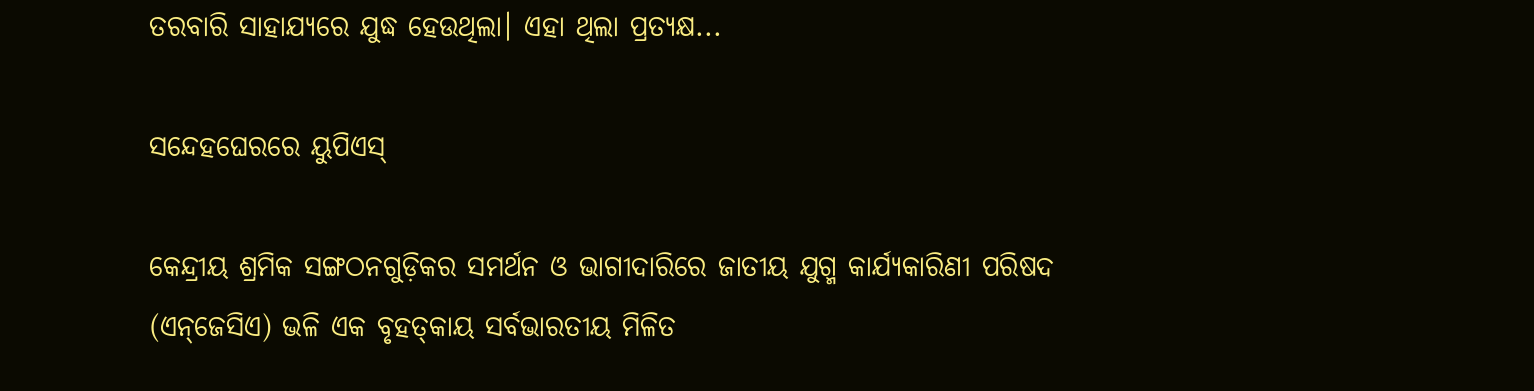ତରବାରି ସାହାଯ୍ୟରେ ଯୁଦ୍ଧ ହେଉଥିଲା। ଏହା ଥିଲା ପ୍ରତ୍ୟକ୍ଷ...

ସନ୍ଦେହଘେରରେ ୟୁପିଏସ୍‌

କେନ୍ଦ୍ରୀୟ ଶ୍ରମିକ ସଙ୍ଗଠନଗୁଡ଼ିକର ସମର୍ଥନ ଓ ଭାଗୀଦାରିରେ ଜାତୀୟ ଯୁଗ୍ମ କାର୍ଯ୍ୟକାରିଣୀ ପରିଷଦ (ଏନ୍‌ଜେସିଏ) ଭଳି ଏକ ବୃହତ୍‌କାୟ ସର୍ବଭାରତୀୟ ମିଳିତ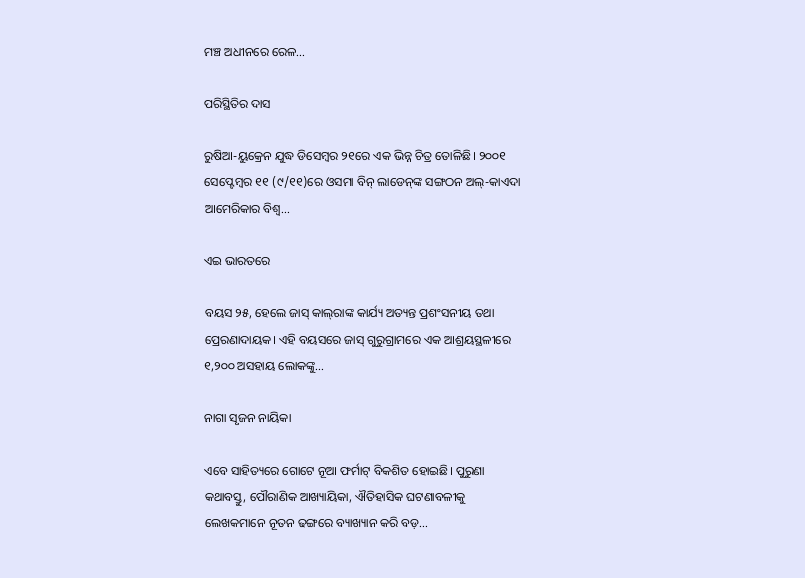ମଞ୍ଚ ଅଧୀନରେ ରେଳ...

ପରିସ୍ଥିତିର ଦାସ

ରୁଷିଆ-ୟୁକ୍ରେନ ଯୁଦ୍ଧ ଡିସେମ୍ବର ୨୧ରେ ଏକ ଭିନ୍ନ ଚିତ୍ର ତୋଳିଛି। ୨୦୦୧ ସେପ୍ଟେମ୍ବର ୧୧ (୯/୧୧)ରେ ଓସମା ବିନ୍‌ ଲାଡେନ୍‌ଙ୍କ ସଙ୍ଗଠନ ଅଲ୍‌-କାଏଦା ଆମେରିକାର ବିଶ୍ୱ...

ଏଇ ଭାରତରେ

ବୟସ ୨୫, ହେଲେ ଜାସ୍‌ କାଲ୍‌ରାଙ୍କ କାର୍ଯ୍ୟ ଅତ୍ୟନ୍ତ ପ୍ରଶଂସନୀୟ ତଥା ପ୍ରେରଣାଦାୟକ। ଏହି ବୟସରେ ଜାସ୍‌ ଗୁରୁଗ୍ରାମରେ ଏକ ଆଶ୍ରୟସ୍ଥଳୀରେ ୧,୨୦୦ ଅସହାୟ ଲୋକଙ୍କୁ...

ନାଗା ସୃଜନ ନାୟିକା

ଏବେ ସାହିତ୍ୟରେ ଗୋଟେ ନୂଆ ଫର୍ମାଟ୍‌ ବିକଶିତ ହୋଇଛି। ପୁରୁଣା କଥାବସ୍ତୁ, ପୌରାଣିକ ଆଖ୍ୟାୟିକା, ଐତିହାସିକ ଘଟଣାବଳୀକୁ ଲେଖକମାନେ ନୂତନ ଢଙ୍ଗରେ ବ୍ୟାଖ୍ୟାନ କରି ବଡ଼...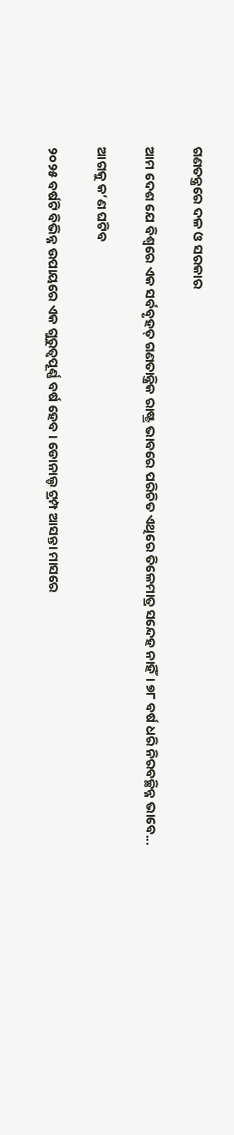ଗଣତନ୍ତ୍ରରେ ଦଳ ଓ ସରକାର

ଆମ ଦେଶ ଯେ ବିଶ୍ୱରେ ଏକ ସର୍ବବୃହତ୍‌ ଗଣତାନ୍ତ୍ରିକ ରାଷ୍ଟ୍ର ଭାବରେ ପରିଚିତ ଏଥିରେ ତିଳେମାତ୍ର ସନ୍ଦେହ ନାହିଁ। ୭୮ ବର୍ଷ ଧରି ନିରବଚ୍ଛିନ୍ନ ଭାବେ...

ଆଗକୁ କ’ଣ ଘଟିବ

୨୦୨୫ ବର୍ଷଟି ବିଭିନ୍ନ ଉପାୟରେ ଏକ ଗୁରୁତ୍ୱପୂର୍ଣ୍ଣ ବର୍ଷ ହେବ। ଡୋନାଲ୍ଡ ଟ୍ରମ୍ପ ଆସନ୍ତା ମାସରେ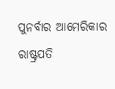ପୁନର୍ବାର ଆମେରିକାର ରାଷ୍ଟ୍ରପତି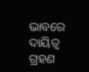ଭାବରେ ଦାୟିତ୍ୱ ଗ୍ରହଣ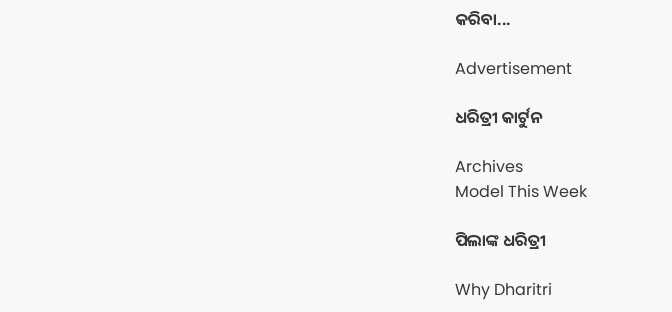କରିବା...

Advertisement

ଧରିତ୍ରୀ କାର୍ଟୁନ

Archives
Model This Week

ପିଲାଙ୍କ ଧରିତ୍ରୀ

Why Dharitri